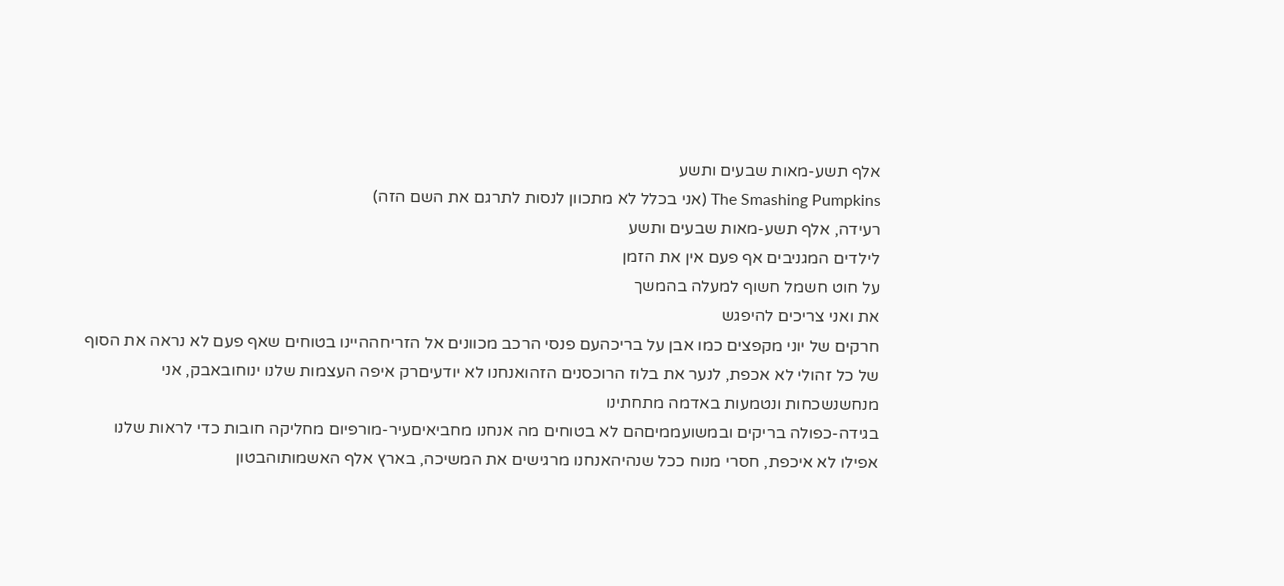אלף תשע-מאות שבעים ותשע
The Smashing Pumpkins (אני בכלל לא מתכוון לנסות לתרגם את השם הזה)
רעידה, אלף תשע-מאות שבעים ותשע
לילדים המגניבים אף פעם אין את הזמן
על חוט חשמל חשוף למעלה בהמשך
את ואני צריכים להיפגש
חרקים של יוני מקפצים כמו אבן על בריכהעם פנסי הרכב מכוונים אל הזריחההיינו בטוחים שאף פעם לא נראה את הסוף של כל זהולי לא אכפת, לנער את בלוז הרוכסנים הזהואנחנו לא יודעיםרק איפה העצמות שלנו ינוחובאבק, אני מנחשנשכחות ונטמעות באדמה מתחתינו
בגידה-כפולה בריקים ובמשועממיםהם לא בטוחים מה אנחנו מחביאיםעיר-מורפיום מחליקה חובות כדי לראות שלנו אפילו לא איכפת, חסרי מנוח ככל שנהיהאנחנו מרגישים את המשיכה, בארץ אלף האשמותוהבטון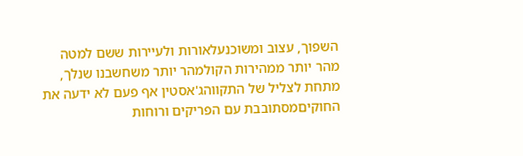השפוך, עצוב ומשוכנעלאורות ולעיירות ששם למטה
מהר יותר ממהירות הקולמהר יותר משחשבנו שנלך, מתחת לצליל של התקווהג'אסטין אף פעם לא ידעה את החוקיםמסתובבת עם הפריקים ורוחות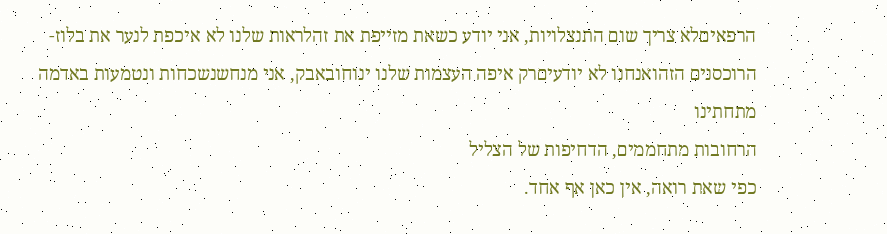הרפאיםלא צריך שום התנצלויות, אני יודע כשאת מזייפת את זהלראות שלנו לא איכפת לנער את בלוז-הרוכסנים הזהואנחנו לא יודעיםרק איפה העצמות שלנו ינוחובאבק, אני מנחשנשכחות ונטמעות באדמה מתחתינו
הרחובות מתחממים, הדחיפות של הצליל
כפי שאת רואה, אין כאן אף אחד.